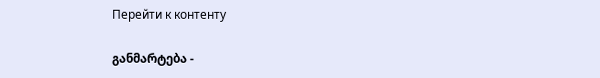Перейти к контенту

განმარტება -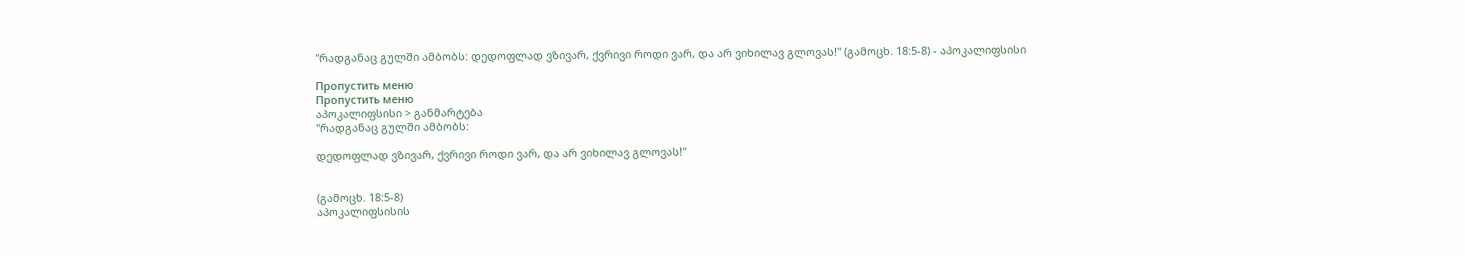"რადგანაც გულში ამბობს: დედოფლად ვზივარ, ქვრივი როდი ვარ, და არ ვიხილავ გლოვას!" (გამოცხ. 18:5-8) - აპოკალიფსისი

Пропустить меню
Пропустить меню
აპოკალიფსისი > განმარტება
"რადგანაც გულში ამბობს:

დედოფლად ვზივარ, ქვრივი როდი ვარ, და არ ვიხილავ გლოვას!"


(გამოცხ. 18:5-8)
აპოკალიფსისის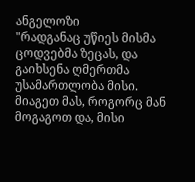ანგელოზი
"რადგანაც უწიეს მისმა ცოდვებმა ზეცას, და გაიხსენა ღმერთმა უსამართლობა მისი. მიაგეთ მას, როგორც მან მოგაგოთ და, მისი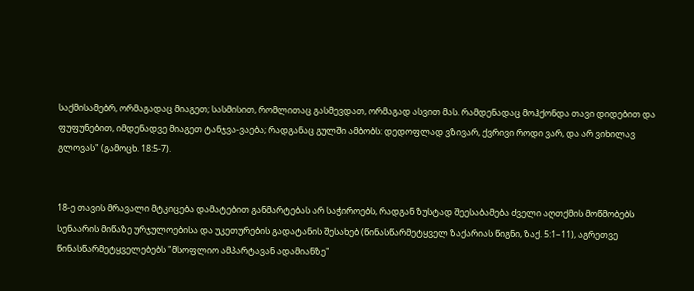საქმისამებრ, ორმაგადაც მიაგეთ; სასმისით, რომლითაც გასმევდათ, ორმაგად ასვით მას. რამდენადაც მოჰქონდა თავი დიდებით და ფუფუნებით, იმდენადვე მიაგეთ ტანჯვა-ვაება; რადგანაც გულში ამბობს: დედოფლად ვზივარ, ქვრივი როდი ვარ, და არ ვიხილავ გლოვას" (გამოცხ. 18:5-7).


18-ე თავის მრავალი მტკიცება დამატებით განმარტებას არ საჭიროებს, რადგან ზუსტად შეესაბამება ძველი აღთქმის მოწმობებს სენაარის მიწაზე ურჯულოებისა და უკეთურების გადატანის შესახებ (წინასწარმეტყველ ზაქარიას წიგნი, ზაქ. 5:1–11), აგრეთვე წინასწარმეტყველებებს "მსოფლიო ამპარტავან ადამიანზე"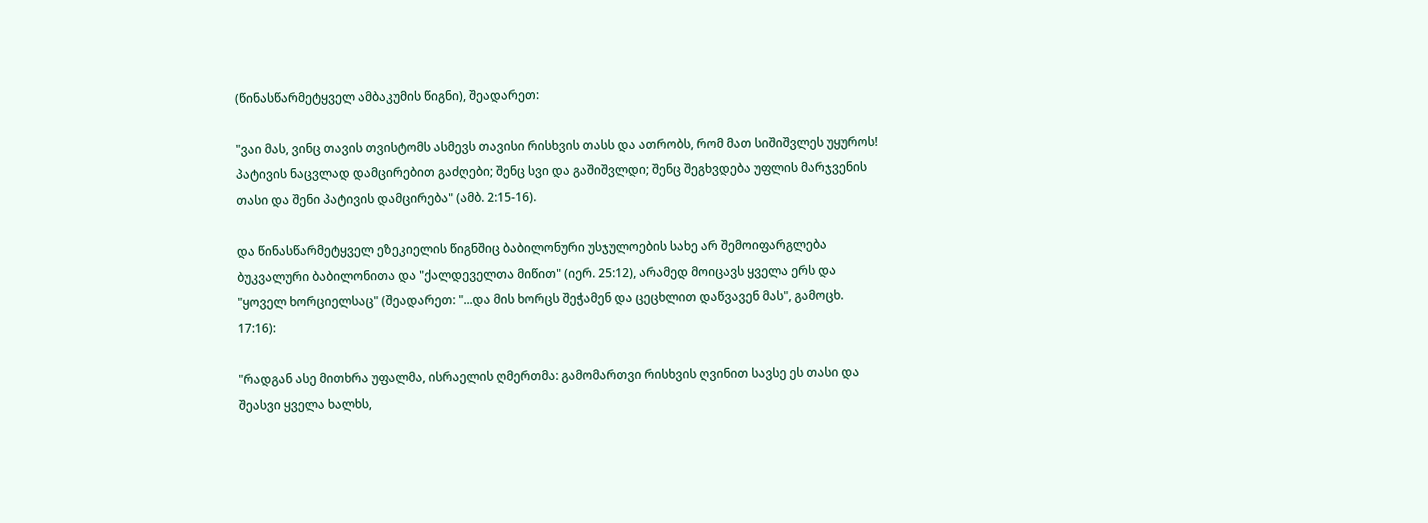(წინასწარმეტყველ ამბაკუმის წიგნი), შეადარეთ:

"ვაი მას, ვინც თავის თვისტომს ასმევს თავისი რისხვის თასს და ათრობს, რომ მათ სიშიშვლეს უყუროს! პატივის ნაცვლად დამცირებით გაძღები; შენც სვი და გაშიშვლდი; შენც შეგხვდება უფლის მარჯვენის თასი და შენი პატივის დამცირება" (ამბ. 2:15-16).

და წინასწარმეტყველ ეზეკიელის წიგნშიც ბაბილონური უსჯულოების სახე არ შემოიფარგლება ბუკვალური ბაბილონითა და "ქალდეველთა მიწით" (იერ. 25:12), არამედ მოიცავს ყველა ერს და "ყოველ ხორციელსაც" (შეადარეთ: "...და მის ხორცს შეჭამენ და ცეცხლით დაწვავენ მას", გამოცხ. 17:16):

"რადგან ასე მითხრა უფალმა, ისრაელის ღმერთმა: გამომართვი რისხვის ღვინით სავსე ეს თასი და შეასვი ყველა ხალხს,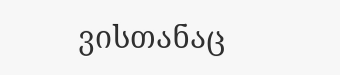ვისთანაც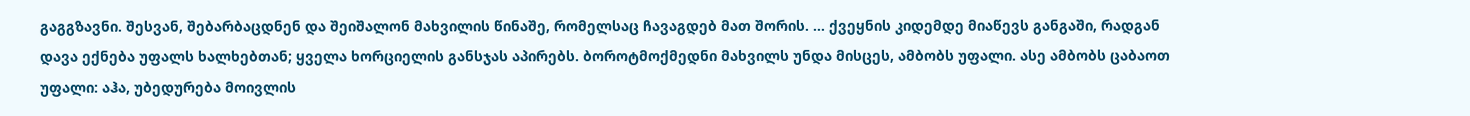გაგგზავნი. შესვან, შებარბაცდნენ და შეიშალონ მახვილის წინაშე, რომელსაც ჩავაგდებ მათ შორის. ... ქვეყნის კიდემდე მიაწევს განგაში, რადგან დავა ექნება უფალს ხალხებთან; ყველა ხორციელის განსჯას აპირებს. ბოროტმოქმედნი მახვილს უნდა მისცეს, ამბობს უფალი. ასე ამბობს ცაბაოთ უფალი: აჰა, უბედურება მოივლის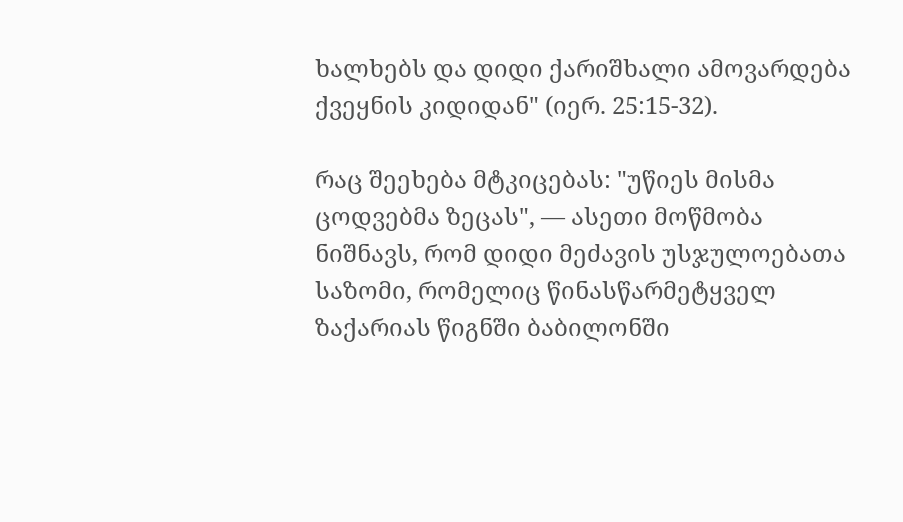ხალხებს და დიდი ქარიშხალი ამოვარდება ქვეყნის კიდიდან" (იერ. 25:15-32).

რაც შეეხება მტკიცებას: "უწიეს მისმა ცოდვებმა ზეცას", — ასეთი მოწმობა ნიშნავს, რომ დიდი მეძავის უსჯულოებათა საზომი, რომელიც წინასწარმეტყველ ზაქარიას წიგნში ბაბილონში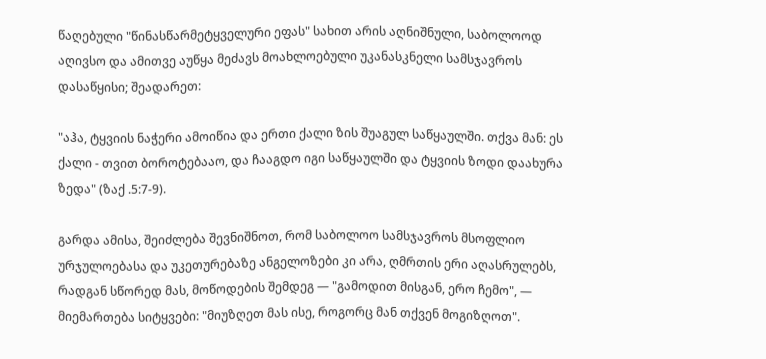წაღებული "წინასწარმეტყველური ეფას" სახით არის აღნიშნული, საბოლოოდ აღივსო და ამითვე აუწყა მეძავს მოახლოებული უკანასკნელი სამსჯავროს დასაწყისი; შეადარეთ:

"აჰა, ტყვიის ნაჭერი ამოიწია და ერთი ქალი ზის შუაგულ საწყაულში. თქვა მან: ეს ქალი - თვით ბოროტებააო, და ჩააგდო იგი საწყაულში და ტყვიის ზოდი დაახურა ზედა" (ზაქ .5:7-9).

გარდა ამისა, შეიძლება შევნიშნოთ, რომ საბოლოო სამსჯავროს მსოფლიო ურჯულოებასა და უკეთურებაზე ანგელოზები კი არა, ღმრთის ერი აღასრულებს, რადგან სწორედ მას, მოწოდების შემდეგ — "გამოდით მისგან, ერო ჩემო", — მიემართება სიტყვები: "მიუზღეთ მას ისე, როგორც მან თქვენ მოგიზღოთ".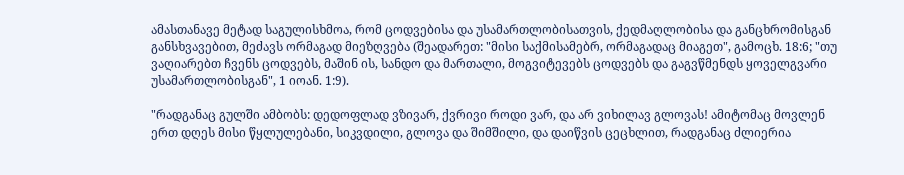ამასთანავე მეტად საგულისხმოა, რომ ცოდვებისა და უსამართლობისათვის, ქედმაღლობისა და განცხრომისგან განსხვავებით, მეძავს ორმაგად მიეზღვება (შეადარეთ: "მისი საქმისამებრ, ორმაგადაც მიაგეთ", გამოცხ. 18:6; "თუ ვაღიარებთ ჩვენს ცოდვებს, მაშინ ის, სანდო და მართალი, მოგვიტევებს ცოდვებს და გაგვწმენდს ყოველგვარი უსამართლობისგან", 1 იოან. 1:9).

"რადგანაც გულში ამბობს: დედოფლად ვზივარ, ქვრივი როდი ვარ, და არ ვიხილავ გლოვას! ამიტომაც მოვლენ ერთ დღეს მისი წყლულებანი, სიკვდილი, გლოვა და შიმშილი, და დაიწვის ცეცხლით, რადგანაც ძლიერია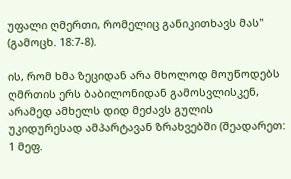უფალი ღმერთი, რომელიც განიკითხავს მას" (გამოცხ. 18:7-8).

ის, რომ ხმა ზეციდან არა მხოლოდ მოუწოდებს ღმრთის ერს ბაბილონიდან გამოსვლისკენ, არამედ ამხელს დიდ მეძავს გულის უკიდურესად ამპარტავან ზრახვებში (შეადარეთ: 1 მეფ.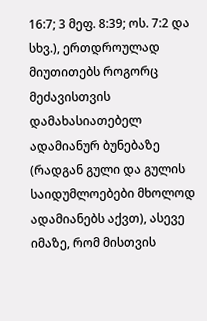16:7; 3 მეფ. 8:39; ოს. 7:2 და სხვ.), ერთდროულად მიუთითებს როგორც მეძავისთვის დამახასიათებელ ადამიანურ ბუნებაზე (რადგან გული და გულის საიდუმლოებები მხოლოდ ადამიანებს აქვთ), ასევე იმაზე, რომ მისთვის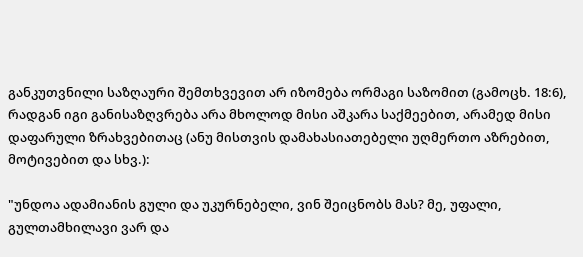განკუთვნილი საზღაური შემთხვევით არ იზომება ორმაგი საზომით (გამოცხ. 18:6), რადგან იგი განისაზღვრება არა მხოლოდ მისი აშკარა საქმეებით, არამედ მისი დაფარული ზრახვებითაც (ანუ მისთვის დამახასიათებელი უღმერთო აზრებით, მოტივებით და სხვ.):

"უნდოა ადამიანის გული და უკურნებელი, ვინ შეიცნობს მას? მე, უფალი, გულთამხილავი ვარ და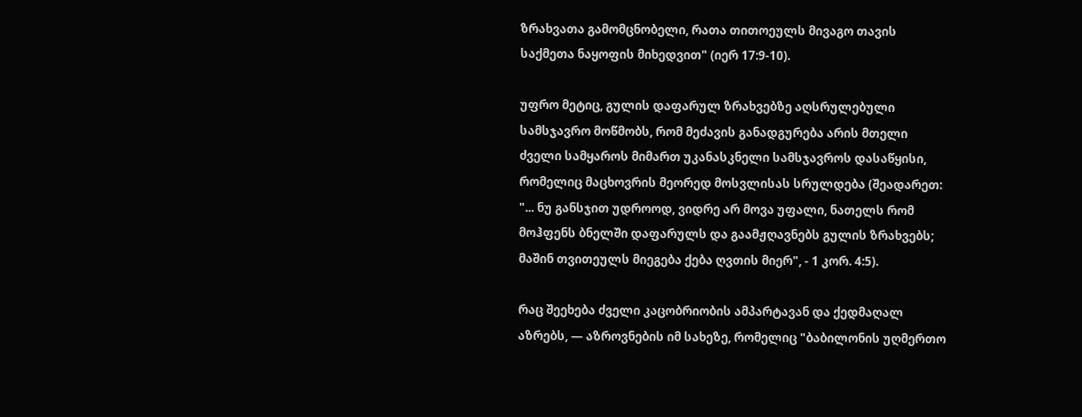ზრახვათა გამომცნობელი, რათა თითოეულს მივაგო თავის საქმეთა ნაყოფის მიხედვით" (იერ 17:9-10).

უფრო მეტიც, გულის დაფარულ ზრახვებზე აღსრულებული სამსჯავრო მოწმობს, რომ მეძავის განადგურება არის მთელი ძველი სამყაროს მიმართ უკანასკნელი სამსჯავროს დასაწყისი, რომელიც მაცხოვრის მეორედ მოსვლისას სრულდება (შეადარეთ: "... ნუ განსჯით უდროოდ, ვიდრე არ მოვა უფალი, ნათელს რომ მოჰფენს ბნელში დაფარულს და გაამჟღავნებს გულის ზრახვებს; მაშინ თვითეულს მიეგება ქება ღვთის მიერ", - 1 კორ. 4:5).

რაც შეეხება ძველი კაცობრიობის ამპარტავან და ქედმაღალ აზრებს, — აზროვნების იმ სახეზე, რომელიც "ბაბილონის უღმერთო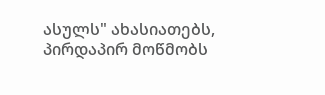ასულს" ახასიათებს, პირდაპირ მოწმობს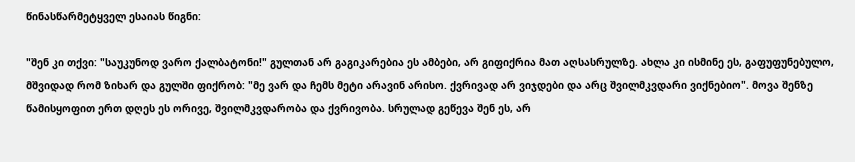წინასწარმეტყველ ესაიას წიგნი:

"შენ კი თქვი: "საუკუნოდ ვარო ქალბატონი!" გულთან არ გაგიკარებია ეს ამბები, არ გიფიქრია მათ აღსასრულზე. ახლა კი ისმინე ეს, გაფუფუნებულო, მშვიდად რომ ზიხარ და გულში ფიქრობ: "მე ვარ და ჩემს მეტი არავინ არისო. ქვრივად არ ვიჯდები და არც შვილმკვდარი ვიქნებიო". მოვა შენზე წამისყოფით ერთ დღეს ეს ორივე, შვილმკვდარობა და ქვრივობა. სრულად გეწევა შენ ეს, არ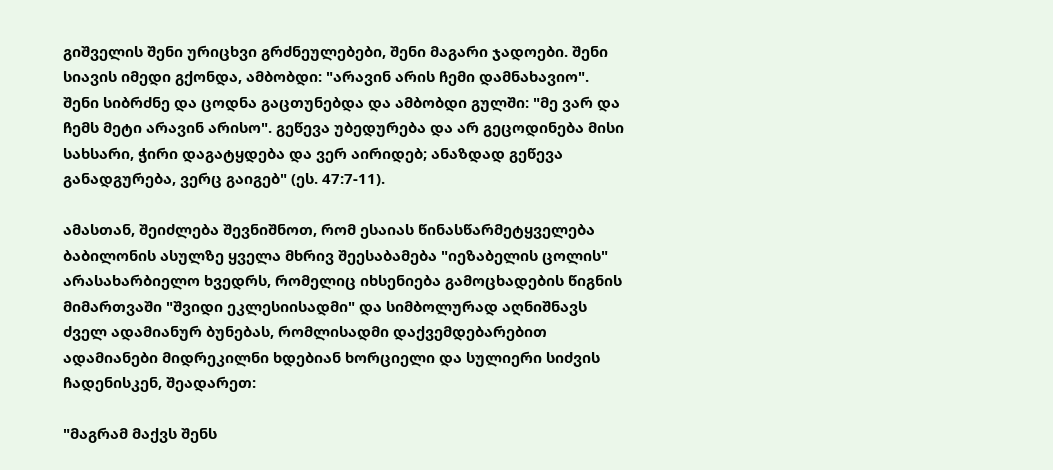გიშველის შენი ურიცხვი გრძნეულებები, შენი მაგარი ჯადოები. შენი სიავის იმედი გქონდა, ამბობდი: "არავინ არის ჩემი დამნახავიო". შენი სიბრძნე და ცოდნა გაცთუნებდა და ამბობდი გულში: "მე ვარ და ჩემს მეტი არავინ არისო". გეწევა უბედურება და არ გეცოდინება მისი სახსარი, ჭირი დაგატყდება და ვერ აირიდებ; ანაზდად გეწევა განადგურება, ვერც გაიგებ" (ეს. 47:7-11).

ამასთან, შეიძლება შევნიშნოთ, რომ ესაიას წინასწარმეტყველება ბაბილონის ასულზე ყველა მხრივ შეესაბამება "იეზაბელის ცოლის" არასახარბიელო ხვედრს, რომელიც იხსენიება გამოცხადების წიგნის მიმართვაში "შვიდი ეკლესიისადმი" და სიმბოლურად აღნიშნავს ძველ ადამიანურ ბუნებას, რომლისადმი დაქვემდებარებით ადამიანები მიდრეკილნი ხდებიან ხორციელი და სულიერი სიძვის ჩადენისკენ, შეადარეთ:

"მაგრამ მაქვს შენს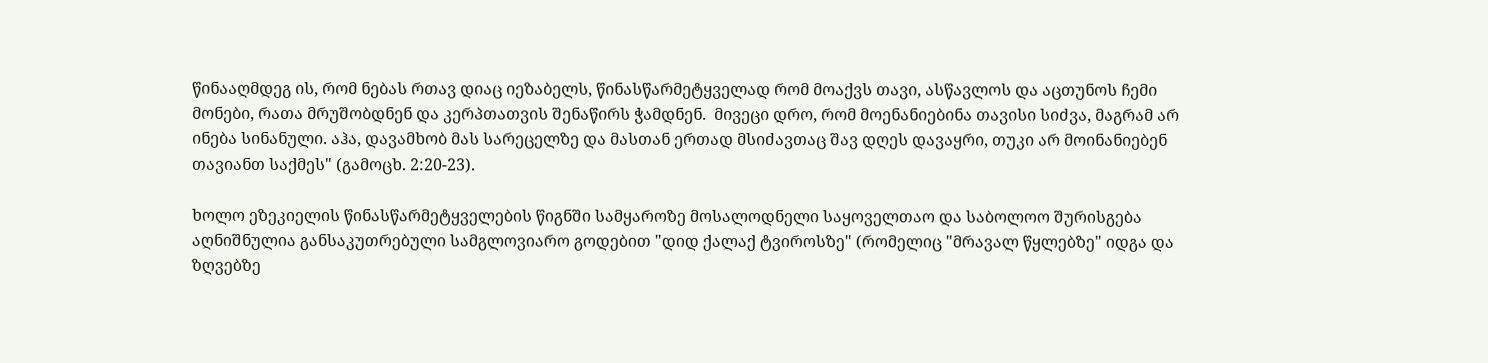წინააღმდეგ ის, რომ ნებას რთავ დიაც იეზაბელს, წინასწარმეტყველად რომ მოაქვს თავი, ასწავლოს და აცთუნოს ჩემი მონები, რათა მრუშობდნენ და კერპთათვის შენაწირს ჭამდნენ.  მივეცი დრო, რომ მოენანიებინა თავისი სიძვა, მაგრამ არ ინება სინანული. აჰა, დავამხობ მას სარეცელზე და მასთან ერთად მსიძავთაც შავ დღეს დავაყრი, თუკი არ მოინანიებენ თავიანთ საქმეს" (გამოცხ. 2:20-23).

ხოლო ეზეკიელის წინასწარმეტყველების წიგნში სამყაროზე მოსალოდნელი საყოველთაო და საბოლოო შურისგება აღნიშნულია განსაკუთრებული სამგლოვიარო გოდებით "დიდ ქალაქ ტვიროსზე" (რომელიც "მრავალ წყლებზე" იდგა და ზღვებზე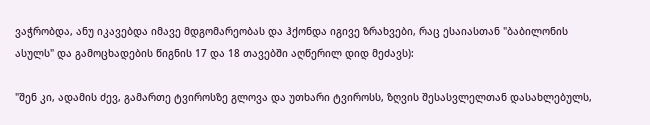ვაჭრობდა, ანუ იკავებდა იმავე მდგომარეობას და ჰქონდა იგივე ზრახვები, რაც ესაიასთან "ბაბილონის ასულს" და გამოცხადების წიგნის 17 და 18 თავებში აღწერილ დიდ მეძავს):

"შენ კი, ადამის ძევ, გამართე ტვიროსზე გლოვა და უთხარი ტვიროსს, ზღვის შესასვლელთან დასახლებულს,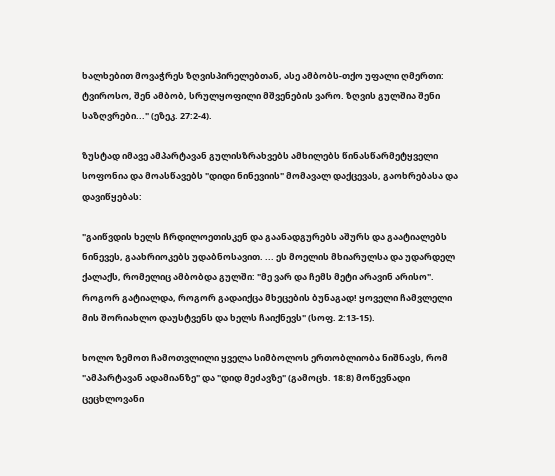ხალხებით მოვაჭრეს ზღვისპირელებთან, ასე ამბობს-თქო უფალი ღმერთი: ტვიროსო, შენ ამბობ, სრულყოფილი მშვენების ვარო. ზღვის გულშია შენი საზღვრები..." (ეზეკ. 27:2-4).

ზუსტად იმავე ამპარტავან გულისზრახვებს ამხილებს წინასწარმეტყველი სოფონია და მოასწავებს "დიდი ნინევიის" მომავალ დაქცევას, გაოხრებასა და დავიწყებას:

"გაიწვდის ხელს ჩრდილოეთისკენ და გაანადგურებს აშურს და გაატიალებს ნინევეს, გაახრიოკებს უდაბნოსავით. ... ეს მოელის მხიარულსა და უდარდელ ქალაქს, რომელიც ამბობდა გულში: "მე ვარ და ჩემს მეტი არავინ არისო". როგორ გატიალდა, როგორ გადაიქცა მხეცების ბუნაგად! ყოველი ჩამვლელი მის შორიახლო დაუსტვენს და ხელს ჩაიქნევს" (სოფ. 2:13-15).

ხოლო ზემოთ ჩამოთვლილი ყველა სიმბოლოს ერთობლიობა ნიშნავს, რომ "ამპარტავან ადამიანზე" და "დიდ მეძავზე" (გამოცხ. 18:8) მოწევნადი ცეცხლოვანი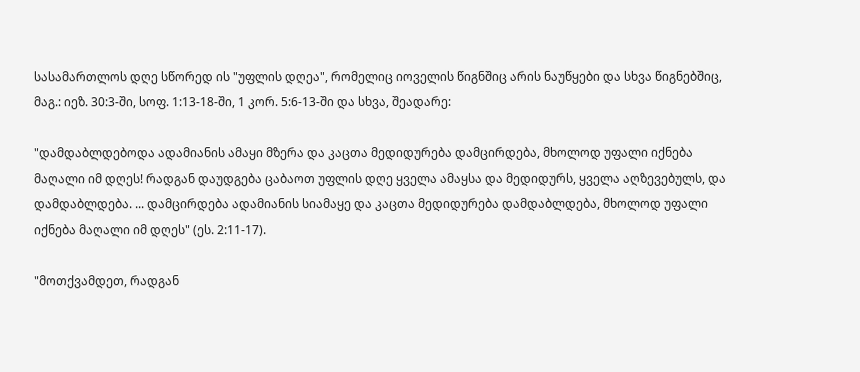სასამართლოს დღე სწორედ ის "უფლის დღეა", რომელიც იოველის წიგნშიც არის ნაუწყები და სხვა წიგნებშიც, მაგ.: იეზ. 30:3-ში, სოფ. 1:13-18-ში, 1 კორ. 5:6-13-ში და სხვა, შეადარე:

"დამდაბლდებოდა ადამიანის ამაყი მზერა და კაცთა მედიდურება დამცირდება, მხოლოდ უფალი იქნება მაღალი იმ დღეს! რადგან დაუდგება ცაბაოთ უფლის დღე ყველა ამაყსა და მედიდურს, ყველა აღზევებულს, და დამდაბლდება. ... დამცირდება ადამიანის სიამაყე და კაცთა მედიდურება დამდაბლდება, მხოლოდ უფალი იქნება მაღალი იმ დღეს" (ეს. 2:11-17).

"მოთქვამდეთ, რადგან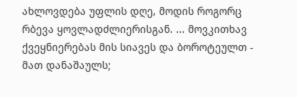ახლოვდება უფლის დღე, მოდის როგორც რბევა ყოვლადძლიერისგან. ... მოვკითხავ ქვეყნიერებას მის სიავეს და ბოროტეულთ - მათ დანაშაულს;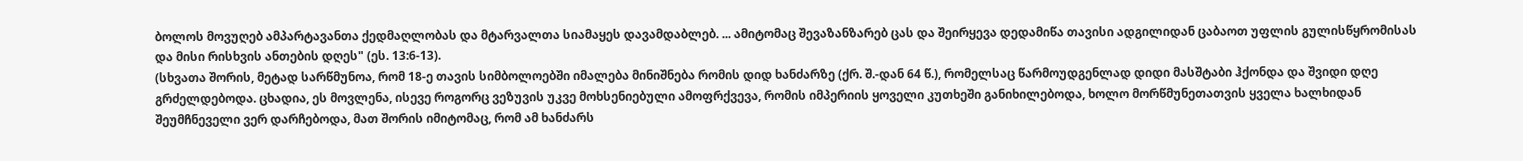ბოლოს მოვუღებ ამპარტავანთა ქედმაღლობას და მტარვალთა სიამაყეს დავამდაბლებ. ... ამიტომაც შევაზანზარებ ცას და შეირყევა დედამიწა თავისი ადგილიდან ცაბაოთ უფლის გულისწყრომისას და მისი რისხვის ანთების დღეს" (ეს. 13:6-13).
(სხვათა შორის, მეტად სარწმუნოა, რომ 18-ე თავის სიმბოლოებში იმალება მინიშნება რომის დიდ ხანძარზე (ქრ. შ.-დან 64 წ.), რომელსაც წარმოუდგენლად დიდი მასშტაბი ჰქონდა და შვიდი დღე გრძელდებოდა. ცხადია, ეს მოვლენა, ისევე როგორც ვეზუვის უკვე მოხსენიებული ამოფრქვევა, რომის იმპერიის ყოველი კუთხეში განიხილებოდა, ხოლო მორწმუნეთათვის ყველა ხალხიდან შეუმჩნეველი ვერ დარჩებოდა, მათ შორის იმიტომაც, რომ ამ ხანძარს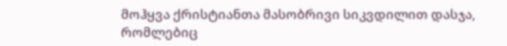მოჰყვა ქრისტიანთა მასობრივი სიკვდილით დასჯა, რომლებიც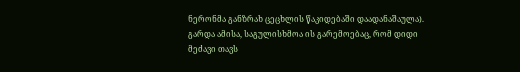ნერონმა განზრახ ცეცხლის წაკიდებაში დაადანაშაულა).
გარდა ამისა, საგულისხმოა ის გარემოებაც, რომ დიდი მეძავი თავს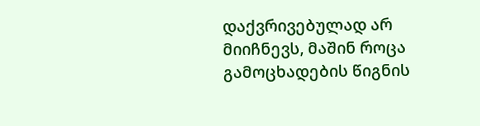დაქვრივებულად არ მიიჩნევს, მაშინ როცა გამოცხადების წიგნის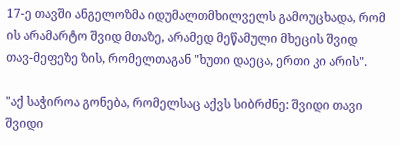17-ე თავში ანგელოზმა იდუმალთმხილველს გამოუცხადა, რომ ის არამარტო შვიდ მთაზე, არამედ მეწამული მხეცის შვიდ თავ-მეფეზე ზის, რომელთაგან "ხუთი დაეცა, ერთი კი არის".

"აქ საჭიროა გონება, რომელსაც აქვს სიბრძნე: შვიდი თავი შვიდი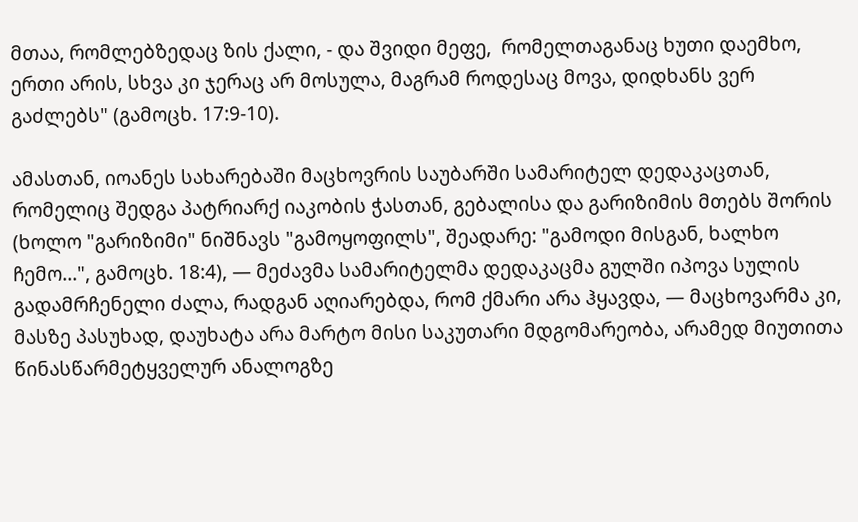მთაა, რომლებზედაც ზის ქალი, - და შვიდი მეფე,  რომელთაგანაც ხუთი დაემხო, ერთი არის, სხვა კი ჯერაც არ მოსულა, მაგრამ როდესაც მოვა, დიდხანს ვერ გაძლებს" (გამოცხ. 17:9-10).

ამასთან, იოანეს სახარებაში მაცხოვრის საუბარში სამარიტელ დედაკაცთან, რომელიც შედგა პატრიარქ იაკობის ჭასთან, გებალისა და გარიზიმის მთებს შორის (ხოლო "გარიზიმი" ნიშნავს "გამოყოფილს", შეადარე: "გამოდი მისგან, ხალხო ჩემო...", გამოცხ. 18:4), — მეძავმა სამარიტელმა დედაკაცმა გულში იპოვა სულის გადამრჩენელი ძალა, რადგან აღიარებდა, რომ ქმარი არა ჰყავდა, — მაცხოვარმა კი, მასზე პასუხად, დაუხატა არა მარტო მისი საკუთარი მდგომარეობა, არამედ მიუთითა წინასწარმეტყველურ ანალოგზე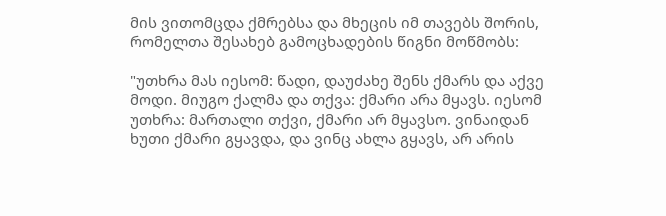მის ვითომცდა ქმრებსა და მხეცის იმ თავებს შორის, რომელთა შესახებ გამოცხადების წიგნი მოწმობს:

"უთხრა მას იესომ: წადი, დაუძახე შენს ქმარს და აქვე მოდი. მიუგო ქალმა და თქვა: ქმარი არა მყავს. იესომ უთხრა: მართალი თქვი, ქმარი არ მყავსო. ვინაიდან ხუთი ქმარი გყავდა, და ვინც ახლა გყავს, არ არის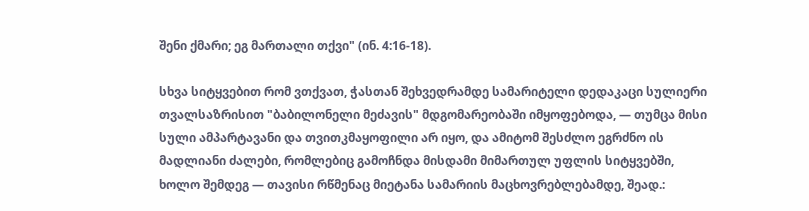შენი ქმარი; ეგ მართალი თქვი" (ინ. 4:16-18).

სხვა სიტყვებით რომ ვთქვათ, ჭასთან შეხვედრამდე სამარიტელი დედაკაცი სულიერი თვალსაზრისით "ბაბილონელი მეძავის" მდგომარეობაში იმყოფებოდა, — თუმცა მისი სული ამპარტავანი და თვითკმაყოფილი არ იყო, და ამიტომ შესძლო ეგრძნო ის მადლიანი ძალები, რომლებიც გამოჩნდა მისდამი მიმართულ უფლის სიტყვებში, ხოლო შემდეგ — თავისი რწმენაც მიეტანა სამარიის მაცხოვრებლებამდე, შეად.: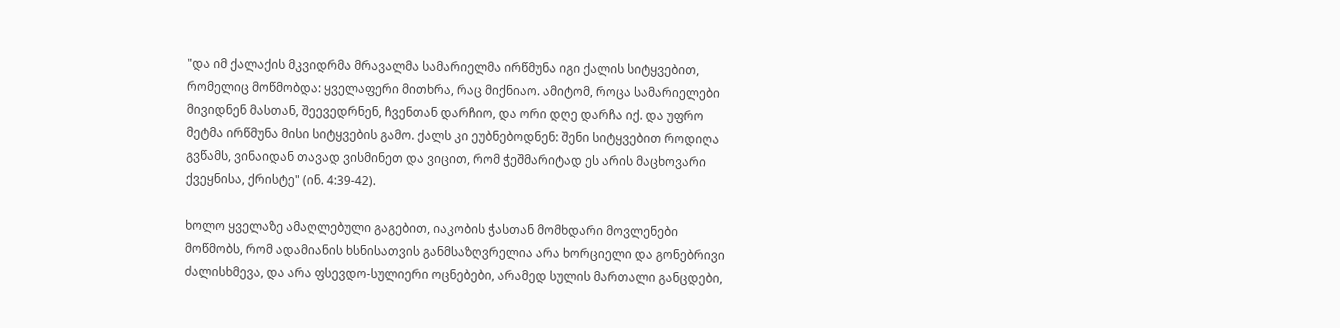"და იმ ქალაქის მკვიდრმა მრავალმა სამარიელმა ირწმუნა იგი ქალის სიტყვებით, რომელიც მოწმობდა: ყველაფერი მითხრა, რაც მიქნიაო. ამიტომ, როცა სამარიელები მივიდნენ მასთან, შეევედრნენ, ჩვენთან დარჩიო, და ორი დღე დარჩა იქ. და უფრო მეტმა ირწმუნა მისი სიტყვების გამო. ქალს კი ეუბნებოდნენ: შენი სიტყვებით როდიღა გვწამს, ვინაიდან თავად ვისმინეთ და ვიცით, რომ ჭეშმარიტად ეს არის მაცხოვარი ქვეყნისა, ქრისტე" (ინ. 4:39-42).

ხოლო ყველაზე ამაღლებული გაგებით, იაკობის ჭასთან მომხდარი მოვლენები მოწმობს, რომ ადამიანის ხსნისათვის განმსაზღვრელია არა ხორციელი და გონებრივი ძალისხმევა, და არა ფსევდო-სულიერი ოცნებები, არამედ სულის მართალი განცდები,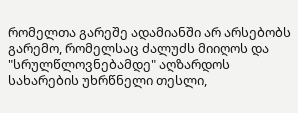რომელთა გარეშე ადამიანში არ არსებობს გარემო, რომელსაც ძალუძს მიიღოს და "სრულწლოვნებამდე" აღზარდოს სახარების უხრწნელი თესლი,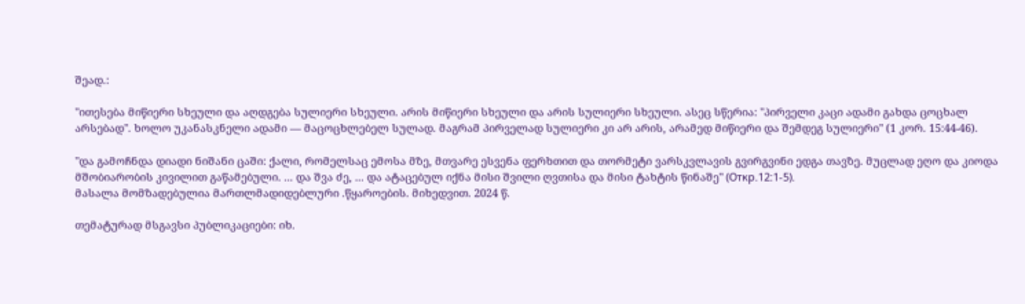შეად.:

"ითესება მიწიერი სხეული და აღდგება სულიერი სხეული. არის მიწიერი სხეული და არის სულიერი სხეული. ასეც სწერია: "პირველი კაცი ადამი გახდა ცოცხალ არსებად". ხოლო უკანასკნელი ადამი — მაცოცხლებელ სულად. მაგრამ პირველად სულიერი კი არ არის, არამედ მიწიერი და შემდეგ სულიერი" (1 კორ. 15:44-46).

"და გამოჩნდა დიადი ნიშანი ცაში: ქალი, რომელსაც ემოსა მზე, მთვარე ესვენა ფერხთით და თორმეტი ვარსკვლავის გვირგვინი ედგა თავზე. მუცლად ეღო და კიოდა მშობიარობის კივილით გაწამებული. ... და შვა ძე, ... და ატაცებულ იქნა მისი შვილი ღვთისა და მისი ტახტის წინაშე" (Откр.12:1-5).
მასალა მომზადებულია მართლმადიდებლური .წყაროების. მიხედვით. 2024 წ.

თემატურად მსგავსი პუბლიკაციები: იხ.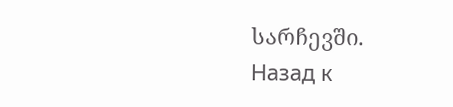სარჩევში.
Назад к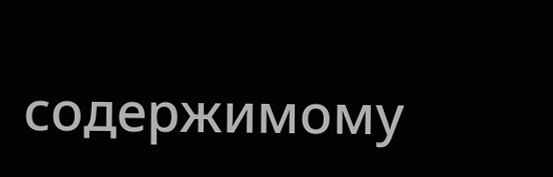содержимому